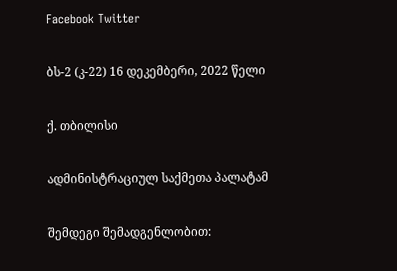Facebook Twitter

ბს-2 (კ-22) 16 დეკემბერი, 2022 წელი

ქ. თბილისი

ადმინისტრაციულ საქმეთა პალატამ

შემდეგი შემადგენლობით: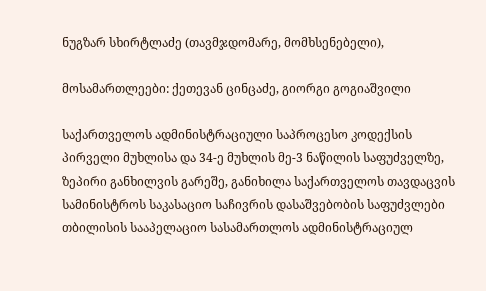ნუგზარ სხირტლაძე (თავმჯდომარე, მომხსენებელი),

მოსამართლეები: ქეთევან ცინცაძე, გიორგი გოგიაშვილი

საქართველოს ადმინისტრაციული საპროცესო კოდექსის პირველი მუხლისა და 34-ე მუხლის მე-3 ნაწილის საფუძველზე, ზეპირი განხილვის გარეშე, განიხილა საქართველოს თავდაცვის სამინისტროს საკასაციო საჩივრის დასაშვებობის საფუძვლები თბილისის სააპელაციო სასამართლოს ადმინისტრაციულ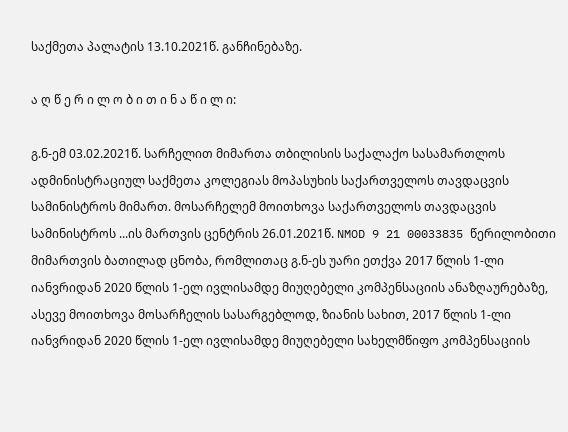საქმეთა პალატის 13.10.2021წ. განჩინებაზე.

ა ღ წ ე რ ი ლ ო ბ ი თ ი ნ ა წ ი ლ ი:

გ.ნ-ემ 03.02.2021წ. სარჩელით მიმართა თბილისის საქალაქო სასამართლოს ადმინისტრაციულ საქმეთა კოლეგიას მოპასუხის საქართველოს თავდაცვის სამინისტროს მიმართ. მოსარჩელემ მოითხოვა საქართველოს თავდაცვის სამინისტროს ...ის მართვის ცენტრის 26.01.2021წ. NMOD 9 21 00033835 წერილობითი მიმართვის ბათილად ცნობა, რომლითაც გ.ნ-ეს უარი ეთქვა 2017 წლის 1-ლი იანვრიდან 2020 წლის 1-ელ ივლისამდე მიუღებელი კომპენსაციის ანაზღაურებაზე, ასევე მოითხოვა მოსარჩელის სასარგებლოდ, ზიანის სახით, 2017 წლის 1-ლი იანვრიდან 2020 წლის 1-ელ ივლისამდე მიუღებელი სახელმწიფო კომპენსაციის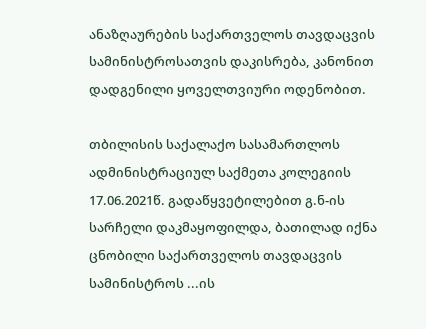ანაზღაურების საქართველოს თავდაცვის სამინისტროსათვის დაკისრება, კანონით დადგენილი ყოველთვიური ოდენობით.

თბილისის საქალაქო სასამართლოს ადმინისტრაციულ საქმეთა კოლეგიის 17.06.2021წ. გადაწყვეტილებით გ.ნ-ის სარჩელი დაკმაყოფილდა, ბათილად იქნა ცნობილი საქართველოს თავდაცვის სამინისტროს ...ის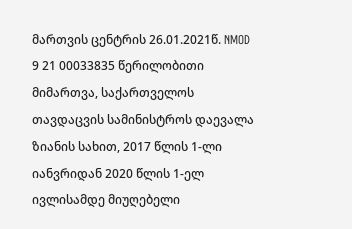მართვის ცენტრის 26.01.2021წ. NMOD 9 21 00033835 წერილობითი მიმართვა, საქართველოს თავდაცვის სამინისტროს დაევალა ზიანის სახით, 2017 წლის 1-ლი იანვრიდან 2020 წლის 1-ელ ივლისამდე მიუღებელი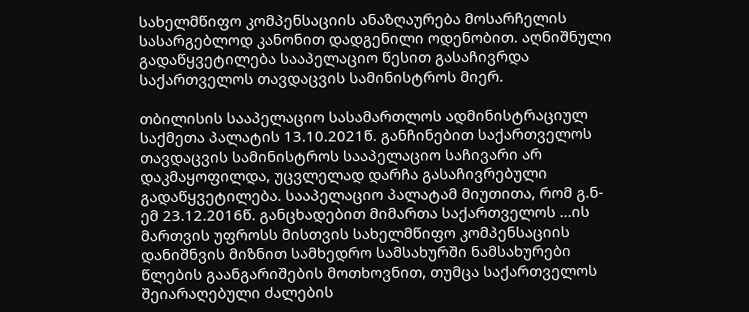სახელმწიფო კომპენსაციის ანაზღაურება მოსარჩელის სასარგებლოდ კანონით დადგენილი ოდენობით. აღნიშნული გადაწყვეტილება სააპელაციო წესით გასაჩივრდა საქართველოს თავდაცვის სამინისტროს მიერ.

თბილისის სააპელაციო სასამართლოს ადმინისტრაციულ საქმეთა პალატის 13.10.2021წ. განჩინებით საქართველოს თავდაცვის სამინისტროს სააპელაციო საჩივარი არ დაკმაყოფილდა, უცვლელად დარჩა გასაჩივრებული გადაწყვეტილება. სააპელაციო პალატამ მიუთითა, რომ გ.ნ-ემ 23.12.2016წ. განცხადებით მიმართა საქართველოს ...ის მართვის უფროსს მისთვის სახელმწიფო კომპენსაციის დანიშნვის მიზნით სამხედრო სამსახურში ნამსახურები წლების გაანგარიშების მოთხოვნით, თუმცა საქართველოს შეიარაღებული ძალების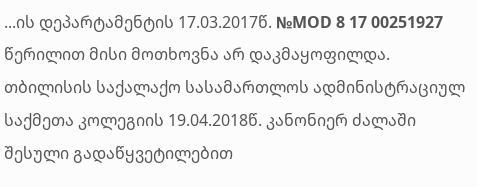...ის დეპარტამენტის 17.03.2017წ. №MOD 8 17 00251927 წერილით მისი მოთხოვნა არ დაკმაყოფილდა. თბილისის საქალაქო სასამართლოს ადმინისტრაციულ საქმეთა კოლეგიის 19.04.2018წ. კანონიერ ძალაში შესული გადაწყვეტილებით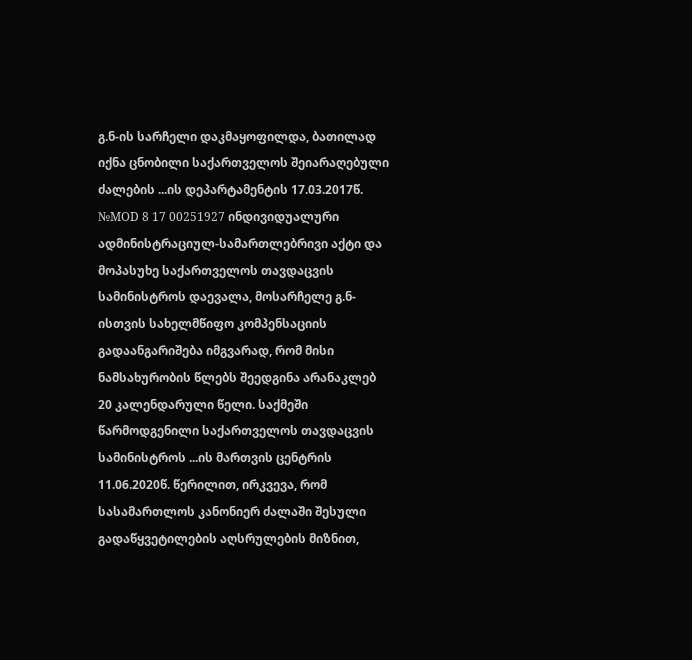გ.ნ-ის სარჩელი დაკმაყოფილდა, ბათილად იქნა ცნობილი საქართველოს შეიარაღებული ძალების ...ის დეპარტამენტის 17.03.2017წ. №MOD 8 17 00251927 ინდივიდუალური ადმინისტრაციულ-სამართლებრივი აქტი და მოპასუხე საქართველოს თავდაცვის სამინისტროს დაევალა, მოსარჩელე გ.ნ-ისთვის სახელმწიფო კომპენსაციის გადაანგარიშება იმგვარად, რომ მისი ნამსახურობის წლებს შეედგინა არანაკლებ 20 კალენდარული წელი. საქმეში წარმოდგენილი საქართველოს თავდაცვის სამინისტროს ...ის მართვის ცენტრის 11.06.2020წ. წერილით, ირკვევა, რომ სასამართლოს კანონიერ ძალაში შესული გადაწყვეტილების აღსრულების მიზნით,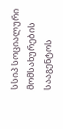სსიპ სოციალური მომსახურების სააგენტოს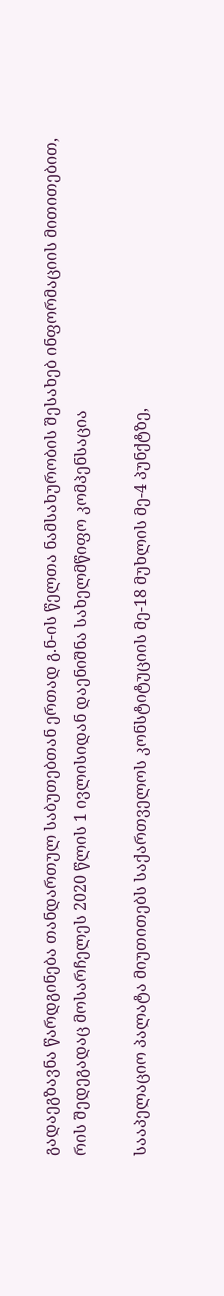გადაეგზავნა წარდგინება თანდართულ საბუთებთან ერთად გ.ნ-ის წელთა ნამსახურობის შესახებ ინფორმაციის მითითებით, რის შედეგადაც მოსარჩელეს 2020 წლის 1 ივლისიდან დაენიშნა სახელმწიფო კომპენსაცია

სააპელაციო პალატა მიუთითებს საქართველოს კონსტიტუციის მე-18 მუხლის მე-4 პუნქტზე,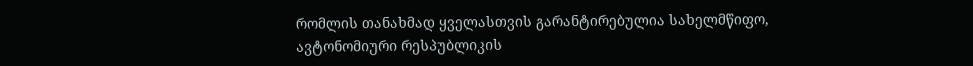რომლის თანახმად ყველასთვის გარანტირებულია სახელმწიფო, ავტონომიური რესპუბლიკის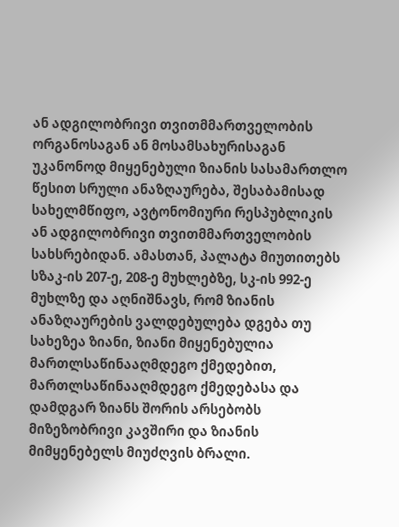ან ადგილობრივი თვითმმართველობის ორგანოსაგან ან მოსამსახურისაგან უკანონოდ მიყენებული ზიანის სასამართლო წესით სრული ანაზღაურება, შესაბამისად სახელმწიფო, ავტონომიური რესპუბლიკის ან ადგილობრივი თვითმმართველობის სახსრებიდან. ამასთან, პალატა მიუთითებს სზაკ-ის 207-ე, 208-ე მუხლებზე, სკ-ის 992-ე მუხლზე და აღნიშნავს, რომ ზიანის ანაზღაურების ვალდებულება დგება თუ სახეზეა ზიანი, ზიანი მიყენებულია მართლსაწინააღმდეგო ქმედებით, მართლსაწინააღმდეგო ქმედებასა და დამდგარ ზიანს შორის არსებობს მიზეზობრივი კავშირი და ზიანის მიმყენებელს მიუძღვის ბრალი.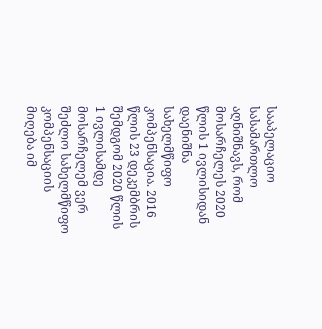სააპელაციო სასამართლო აღნიშნავს, რომ მოსარჩელეს 2020 წლის 1 ივლისიდან დაენიშნა სახელმწიფო კომპენსაცია. 2016 წლის 23 დეკემბრის შემდგომ 2020 წლის 1 ივლისამდე მოსარჩელემ ვერ შეძლო სახელმწიფო კომპენსაციის მიღება იმ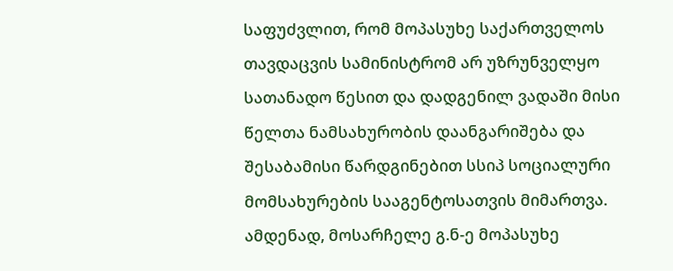საფუძვლით, რომ მოპასუხე საქართველოს თავდაცვის სამინისტრომ არ უზრუნველყო სათანადო წესით და დადგენილ ვადაში მისი წელთა ნამსახურობის დაანგარიშება და შესაბამისი წარდგინებით სსიპ სოციალური მომსახურების სააგენტოსათვის მიმართვა. ამდენად, მოსარჩელე გ.ნ-ე მოპასუხე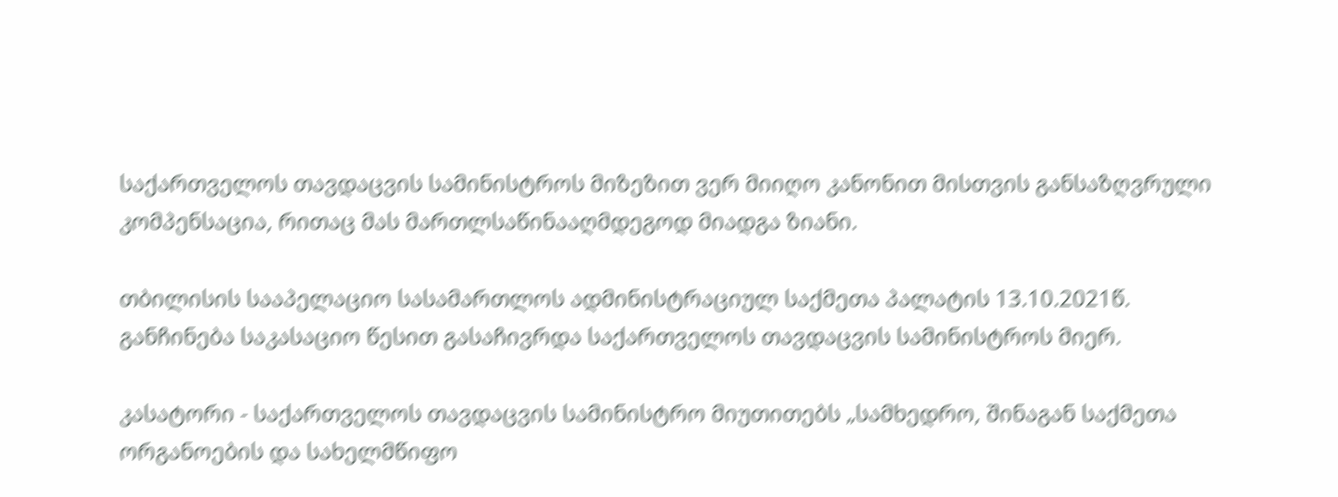საქართველოს თავდაცვის სამინისტროს მიზეზით ვერ მიიღო კანონით მისთვის განსაზღვრული კომპენსაცია, რითაც მას მართლსაწინააღმდეგოდ მიადგა ზიანი.

თბილისის სააპელაციო სასამართლოს ადმინისტრაციულ საქმეთა პალატის 13.10.2021წ. განჩინება საკასაციო წესით გასაჩივრდა საქართველოს თავდაცვის სამინისტროს მიერ.

კასატორი - საქართველოს თავდაცვის სამინისტრო მიუთითებს „სამხედრო, შინაგან საქმეთა ორგანოების და სახელმწიფო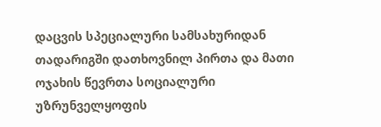დაცვის სპეციალური სამსახურიდან თადარიგში დათხოვნილ პირთა და მათი ოჯახის წევრთა სოციალური უზრუნველყოფის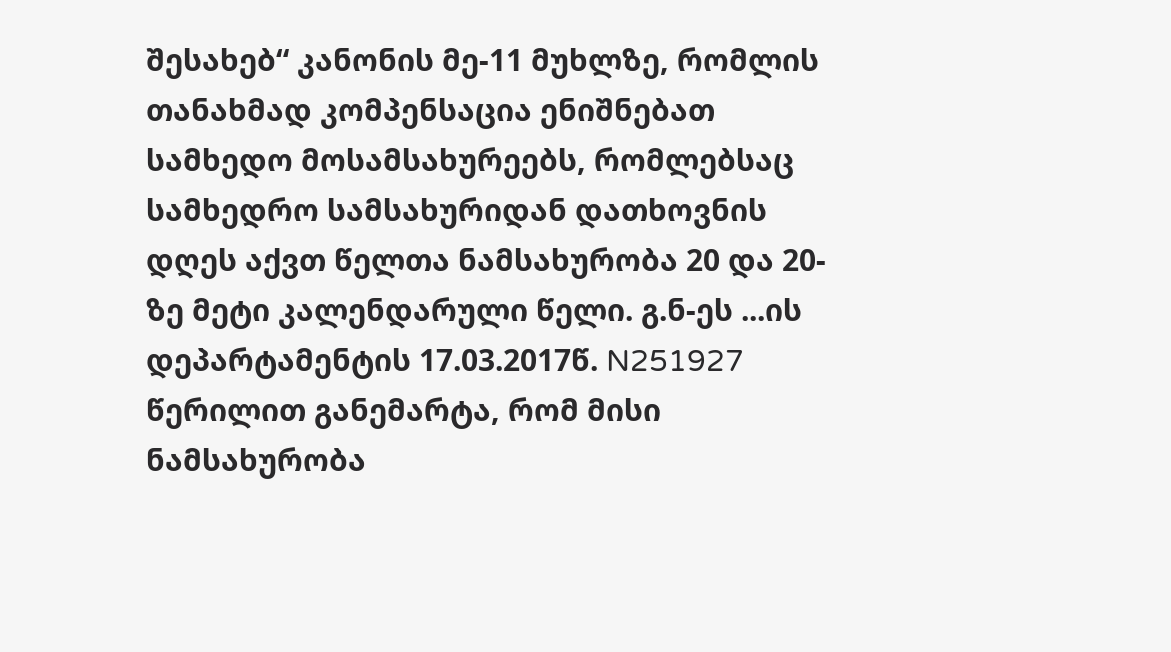შესახებ“ კანონის მე-11 მუხლზე, რომლის თანახმად კომპენსაცია ენიშნებათ სამხედო მოსამსახურეებს, რომლებსაც სამხედრო სამსახურიდან დათხოვნის დღეს აქვთ წელთა ნამსახურობა 20 და 20-ზე მეტი კალენდარული წელი. გ.ნ-ეს ...ის დეპარტამენტის 17.03.2017წ. N251927 წერილით განემარტა, რომ მისი ნამსახურობა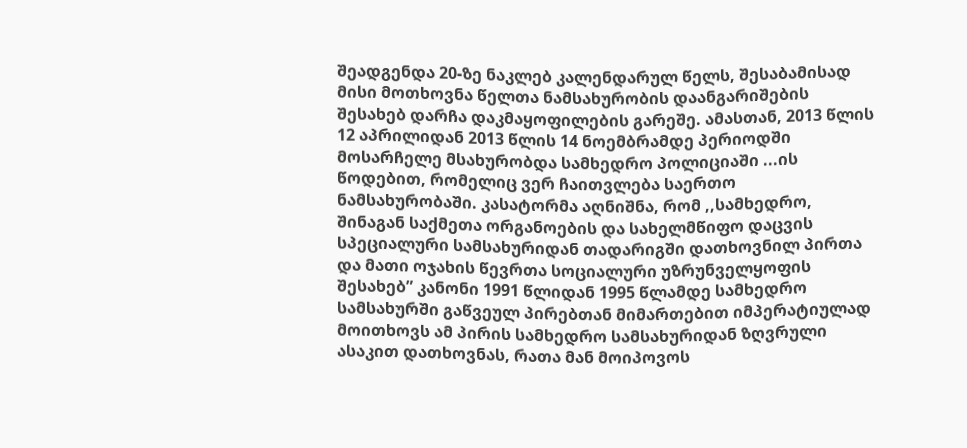შეადგენდა 20-ზე ნაკლებ კალენდარულ წელს, შესაბამისად მისი მოთხოვნა წელთა ნამსახურობის დაანგარიშების შესახებ დარჩა დაკმაყოფილების გარეშე. ამასთან, 2013 წლის 12 აპრილიდან 2013 წლის 14 ნოემბრამდე პერიოდში მოსარჩელე მსახურობდა სამხედრო პოლიციაში ...ის წოდებით, რომელიც ვერ ჩაითვლება საერთო ნამსახურობაში. კასატორმა აღნიშნა, რომ ,,სამხედრო, შინაგან საქმეთა ორგანოების და სახელმწიფო დაცვის სპეციალური სამსახურიდან თადარიგში დათხოვნილ პირთა და მათი ოჯახის წევრთა სოციალური უზრუნველყოფის შესახებ” კანონი 1991 წლიდან 1995 წლამდე სამხედრო სამსახურში გაწვეულ პირებთან მიმართებით იმპერატიულად მოითხოვს ამ პირის სამხედრო სამსახურიდან ზღვრული ასაკით დათხოვნას, რათა მან მოიპოვოს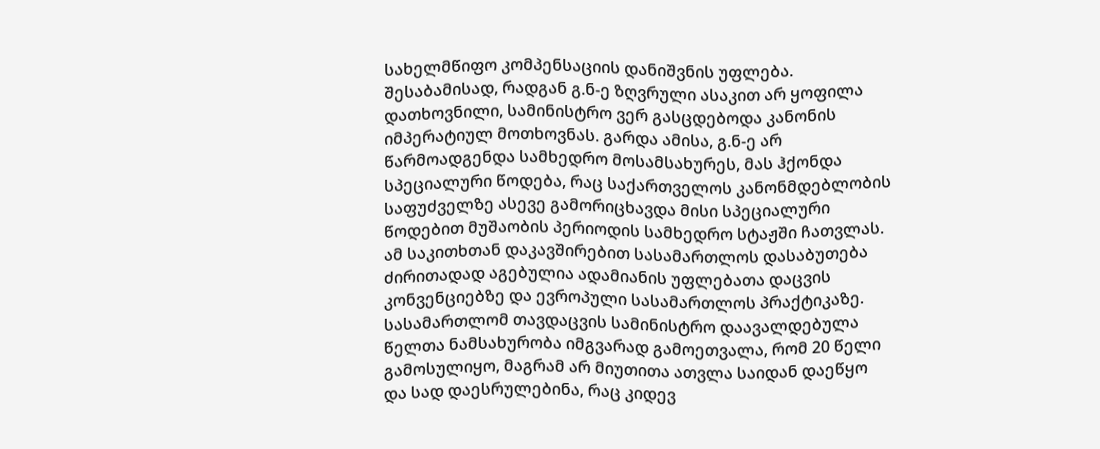სახელმწიფო კომპენსაციის დანიშვნის უფლება. შესაბამისად, რადგან გ.ნ-ე ზღვრული ასაკით არ ყოფილა დათხოვნილი, სამინისტრო ვერ გასცდებოდა კანონის იმპერატიულ მოთხოვნას. გარდა ამისა, გ.ნ-ე არ წარმოადგენდა სამხედრო მოსამსახურეს, მას ჰქონდა სპეციალური წოდება, რაც საქართველოს კანონმდებლობის საფუძველზე ასევე გამორიცხავდა მისი სპეციალური წოდებით მუშაობის პერიოდის სამხედრო სტაჟში ჩათვლას. ამ საკითხთან დაკავშირებით სასამართლოს დასაბუთება ძირითადად აგებულია ადამიანის უფლებათა დაცვის კონვენციებზე და ევროპული სასამართლოს პრაქტიკაზე. სასამართლომ თავდაცვის სამინისტრო დაავალდებულა წელთა ნამსახურობა იმგვარად გამოეთვალა, რომ 20 წელი გამოსულიყო, მაგრამ არ მიუთითა ათვლა საიდან დაეწყო და სად დაესრულებინა, რაც კიდევ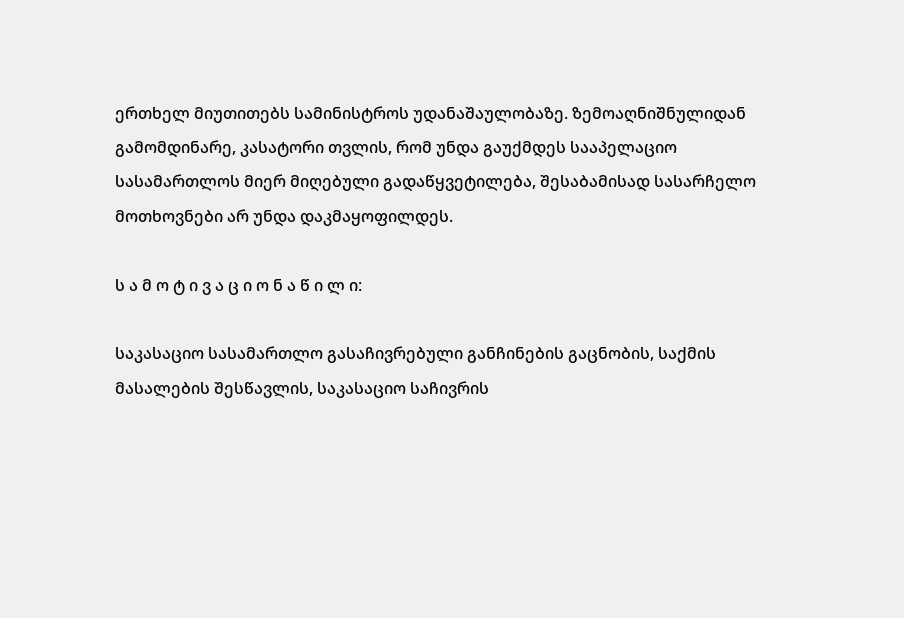ერთხელ მიუთითებს სამინისტროს უდანაშაულობაზე. ზემოაღნიშნულიდან გამომდინარე, კასატორი თვლის, რომ უნდა გაუქმდეს სააპელაციო სასამართლოს მიერ მიღებული გადაწყვეტილება, შესაბამისად სასარჩელო მოთხოვნები არ უნდა დაკმაყოფილდეს.

ს ა მ ო ტ ი ვ ა ც ი ო ნ ა წ ი ლ ი:

საკასაციო სასამართლო გასაჩივრებული განჩინების გაცნობის, საქმის მასალების შესწავლის, საკასაციო საჩივრის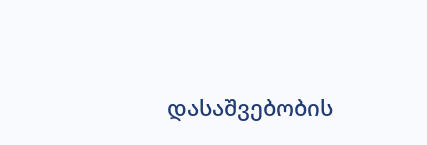დასაშვებობის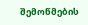შემოწმების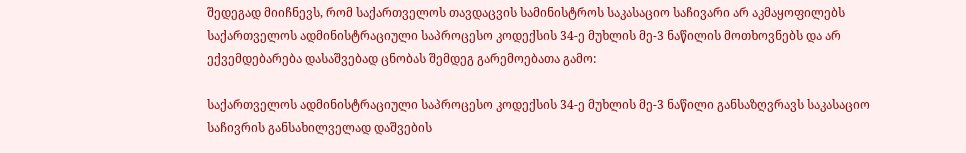შედეგად მიიჩნევს, რომ საქართველოს თავდაცვის სამინისტროს საკასაციო საჩივარი არ აკმაყოფილებს საქართველოს ადმინისტრაციული საპროცესო კოდექსის 34-ე მუხლის მე-3 ნაწილის მოთხოვნებს და არ ექვემდებარება დასაშვებად ცნობას შემდეგ გარემოებათა გამო:

საქართველოს ადმინისტრაციული საპროცესო კოდექსის 34-ე მუხლის მე-3 ნაწილი განსაზღვრავს საკასაციო საჩივრის განსახილველად დაშვების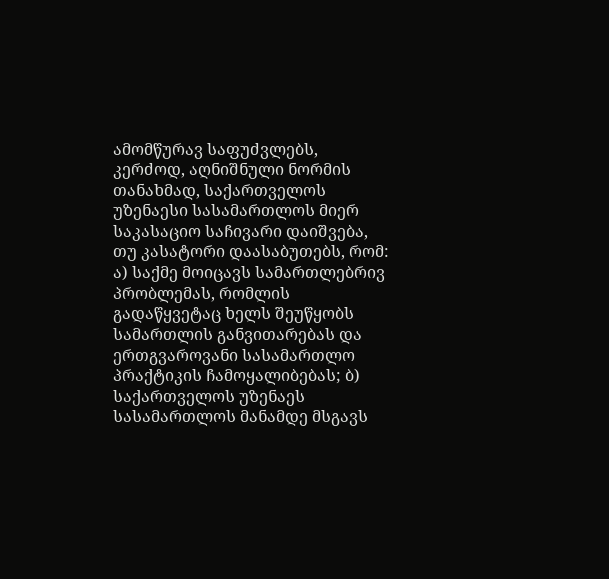ამომწურავ საფუძვლებს, კერძოდ, აღნიშნული ნორმის თანახმად, საქართველოს უზენაესი სასამართლოს მიერ საკასაციო საჩივარი დაიშვება, თუ კასატორი დაასაბუთებს, რომ: ა) საქმე მოიცავს სამართლებრივ პრობლემას, რომლის გადაწყვეტაც ხელს შეუწყობს სამართლის განვითარებას და ერთგვაროვანი სასამართლო პრაქტიკის ჩამოყალიბებას; ბ) საქართველოს უზენაეს სასამართლოს მანამდე მსგავს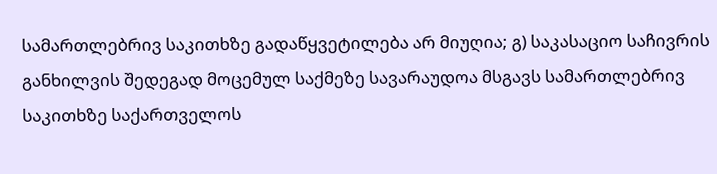სამართლებრივ საკითხზე გადაწყვეტილება არ მიუღია; გ) საკასაციო საჩივრის განხილვის შედეგად მოცემულ საქმეზე სავარაუდოა მსგავს სამართლებრივ საკითხზე საქართველოს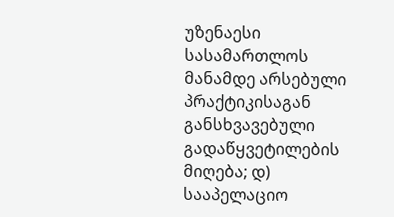უზენაესი სასამართლოს მანამდე არსებული პრაქტიკისაგან განსხვავებული გადაწყვეტილების მიღება; დ) სააპელაციო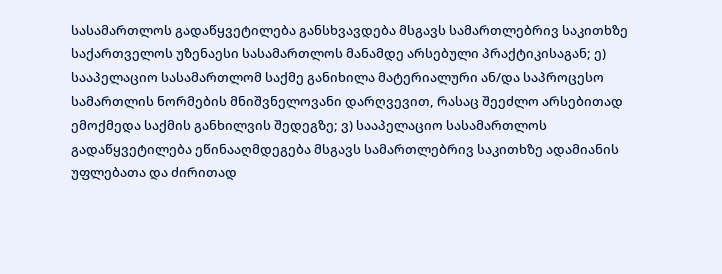სასამართლოს გადაწყვეტილება განსხვავდება მსგავს სამართლებრივ საკითხზე საქართველოს უზენაესი სასამართლოს მანამდე არსებული პრაქტიკისაგან; ე) სააპელაციო სასამართლომ საქმე განიხილა მატერიალური ან/და საპროცესო სამართლის ნორმების მნიშვნელოვანი დარღვევით, რასაც შეეძლო არსებითად ემოქმედა საქმის განხილვის შედეგზე; ვ) სააპელაციო სასამართლოს გადაწყვეტილება ეწინააღმდეგება მსგავს სამართლებრივ საკითხზე ადამიანის უფლებათა და ძირითად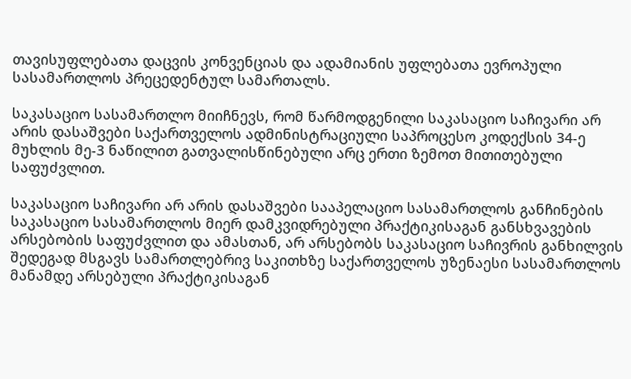თავისუფლებათა დაცვის კონვენციას და ადამიანის უფლებათა ევროპული სასამართლოს პრეცედენტულ სამართალს.

საკასაციო სასამართლო მიიჩნევს, რომ წარმოდგენილი საკასაციო საჩივარი არ არის დასაშვები საქართველოს ადმინისტრაციული საპროცესო კოდექსის 34-ე მუხლის მე-3 ნაწილით გათვალისწინებული არც ერთი ზემოთ მითითებული საფუძვლით.

საკასაციო საჩივარი არ არის დასაშვები სააპელაციო სასამართლოს განჩინების საკასაციო სასამართლოს მიერ დამკვიდრებული პრაქტიკისაგან განსხვავების არსებობის საფუძვლით და ამასთან, არ არსებობს საკასაციო საჩივრის განხილვის შედეგად მსგავს სამართლებრივ საკითხზე საქართველოს უზენაესი სასამართლოს მანამდე არსებული პრაქტიკისაგან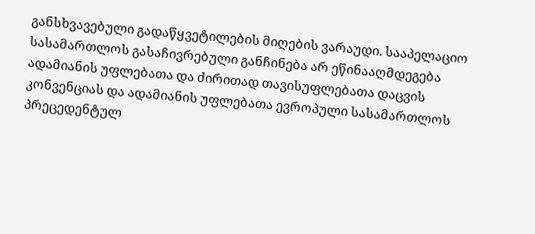განსხვავებული გადაწყვეტილების მიღების ვარაუდი. სააპელაციო სასამართლოს გასაჩივრებული განჩინება არ ეწინააღმდეგება ადამიანის უფლებათა და ძირითად თავისუფლებათა დაცვის კონვენციას და ადამიანის უფლებათა ევროპული სასამართლოს პრეცედენტულ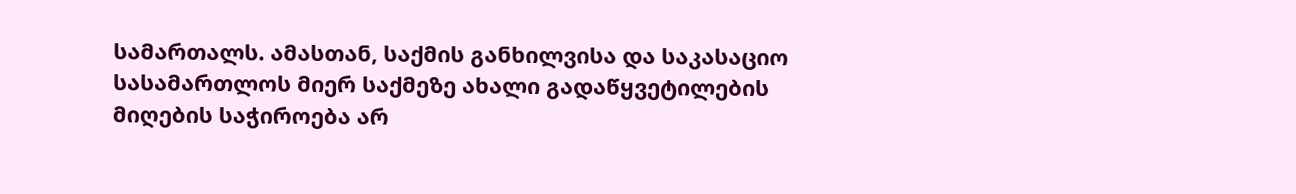სამართალს. ამასთან, საქმის განხილვისა და საკასაციო სასამართლოს მიერ საქმეზე ახალი გადაწყვეტილების მიღების საჭიროება არ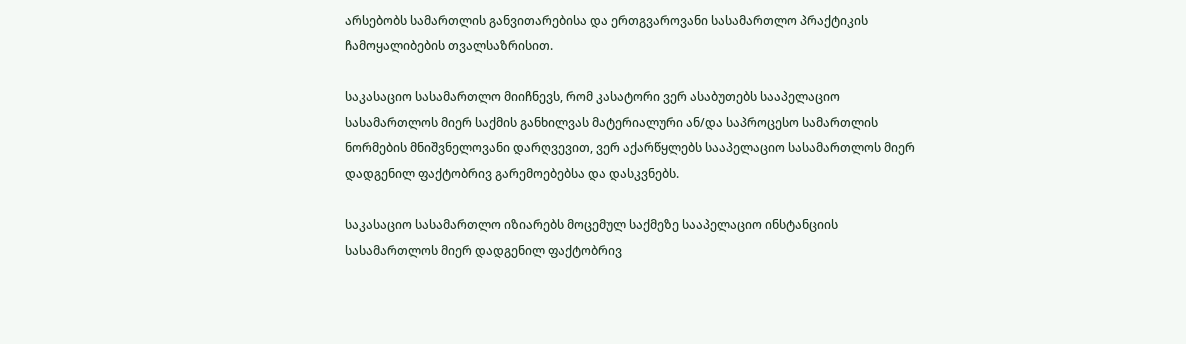არსებობს სამართლის განვითარებისა და ერთგვაროვანი სასამართლო პრაქტიკის ჩამოყალიბების თვალსაზრისით.

საკასაციო სასამართლო მიიჩნევს, რომ კასატორი ვერ ასაბუთებს სააპელაციო სასამართლოს მიერ საქმის განხილვას მატერიალური ან/და საპროცესო სამართლის ნორმების მნიშვნელოვანი დარღვევით, ვერ აქარწყლებს სააპელაციო სასამართლოს მიერ დადგენილ ფაქტობრივ გარემოებებსა და დასკვნებს.

საკასაციო სასამართლო იზიარებს მოცემულ საქმეზე სააპელაციო ინსტანციის სასამართლოს მიერ დადგენილ ფაქტობრივ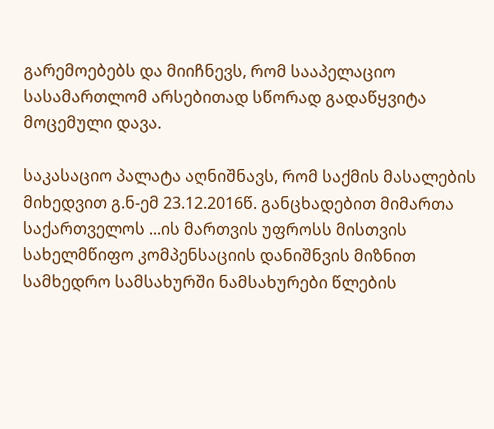გარემოებებს და მიიჩნევს, რომ სააპელაციო სასამართლომ არსებითად სწორად გადაწყვიტა მოცემული დავა.

საკასაციო პალატა აღნიშნავს, რომ საქმის მასალების მიხედვით გ.ნ-ემ 23.12.2016წ. განცხადებით მიმართა საქართველოს ...ის მართვის უფროსს მისთვის სახელმწიფო კომპენსაციის დანიშნვის მიზნით სამხედრო სამსახურში ნამსახურები წლების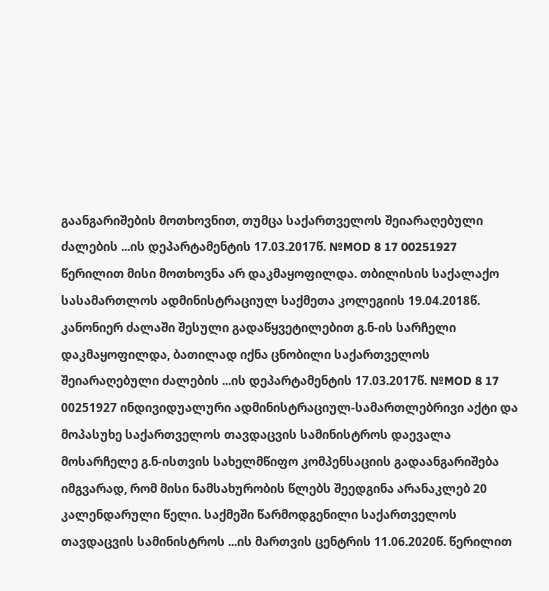გაანგარიშების მოთხოვნით, თუმცა საქართველოს შეიარაღებული ძალების ...ის დეპარტამენტის 17.03.2017წ. №MOD 8 17 00251927 წერილით მისი მოთხოვნა არ დაკმაყოფილდა. თბილისის საქალაქო სასამართლოს ადმინისტრაციულ საქმეთა კოლეგიის 19.04.2018წ. კანონიერ ძალაში შესული გადაწყვეტილებით გ.ნ-ის სარჩელი დაკმაყოფილდა, ბათილად იქნა ცნობილი საქართველოს შეიარაღებული ძალების ...ის დეპარტამენტის 17.03.2017წ. №MOD 8 17 00251927 ინდივიდუალური ადმინისტრაციულ-სამართლებრივი აქტი და მოპასუხე საქართველოს თავდაცვის სამინისტროს დაევალა მოსარჩელე გ.ნ-ისთვის სახელმწიფო კომპენსაციის გადაანგარიშება იმგვარად, რომ მისი ნამსახურობის წლებს შეედგინა არანაკლებ 20 კალენდარული წელი. საქმეში წარმოდგენილი საქართველოს თავდაცვის სამინისტროს ...ის მართვის ცენტრის 11.06.2020წ. წერილით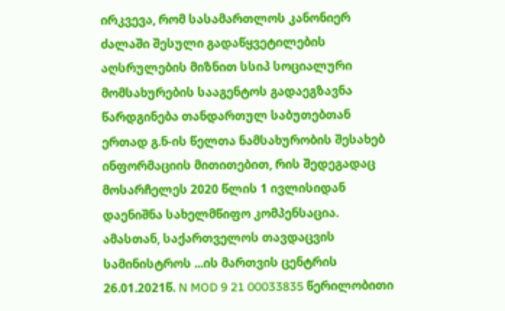ირკვევა, რომ სასამართლოს კანონიერ ძალაში შესული გადაწყვეტილების აღსრულების მიზნით სსიპ სოციალური მომსახურების სააგენტოს გადაეგზავნა წარდგინება თანდართულ საბუთებთან ერთად გ.ნ-ის წელთა ნამსახურობის შესახებ ინფორმაციის მითითებით, რის შედეგადაც მოსარჩელეს 2020 წლის 1 ივლისიდან დაენიშნა სახელმწიფო კომპენსაცია. ამასთან, საქართველოს თავდაცვის სამინისტროს ...ის მართვის ცენტრის 26.01.2021წ. N MOD 9 21 00033835 წერილობითი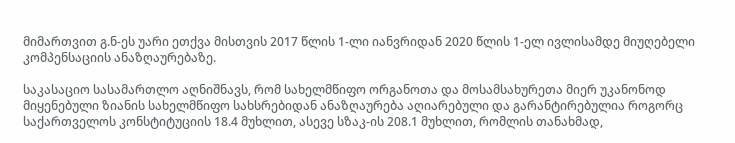მიმართვით გ.ნ-ეს უარი ეთქვა მისთვის 2017 წლის 1-ლი იანვრიდან 2020 წლის 1-ელ ივლისამდე მიუღებელი კომპენსაციის ანაზღაურებაზე.

საკასაციო სასამართლო აღნიშნავს, რომ სახელმწიფო ორგანოთა და მოსამსახურეთა მიერ უკანონოდ მიყენებული ზიანის სახელმწიფო სახსრებიდან ანაზღაურება აღიარებული და გარანტირებულია როგორც საქართველოს კონსტიტუციის 18.4 მუხლით, ასევე სზაკ-ის 208.1 მუხლით, რომლის თანახმად,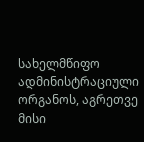სახელმწიფო ადმინისტრაციული ორგანოს, აგრეთვე მისი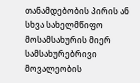თანამდებობის პირის ან სხვა სახელმწიფო მოსამსახურის მიერ სამსახურებრივი მოვალეობის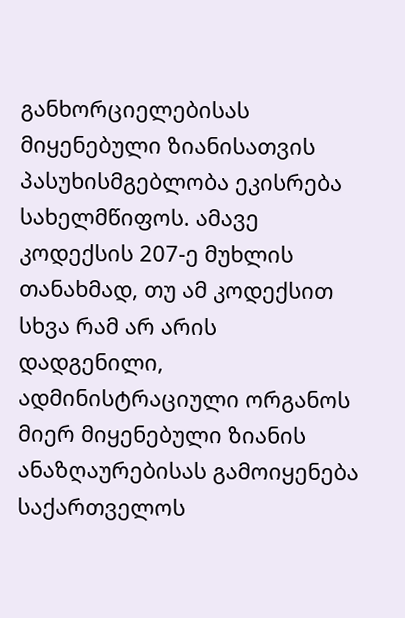განხორციელებისას მიყენებული ზიანისათვის პასუხისმგებლობა ეკისრება სახელმწიფოს. ამავე კოდექსის 207-ე მუხლის თანახმად, თუ ამ კოდექსით სხვა რამ არ არის დადგენილი, ადმინისტრაციული ორგანოს მიერ მიყენებული ზიანის ანაზღაურებისას გამოიყენება საქართველოს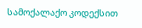სამოქალაქო კოდექსით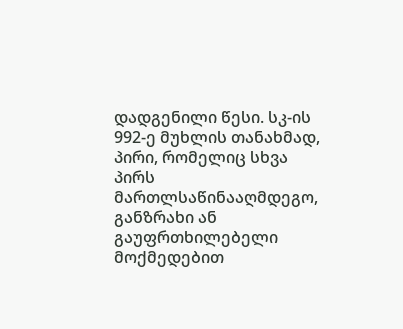დადგენილი წესი. სკ-ის 992-ე მუხლის თანახმად, პირი, რომელიც სხვა პირს მართლსაწინააღმდეგო, განზრახი ან გაუფრთხილებელი მოქმედებით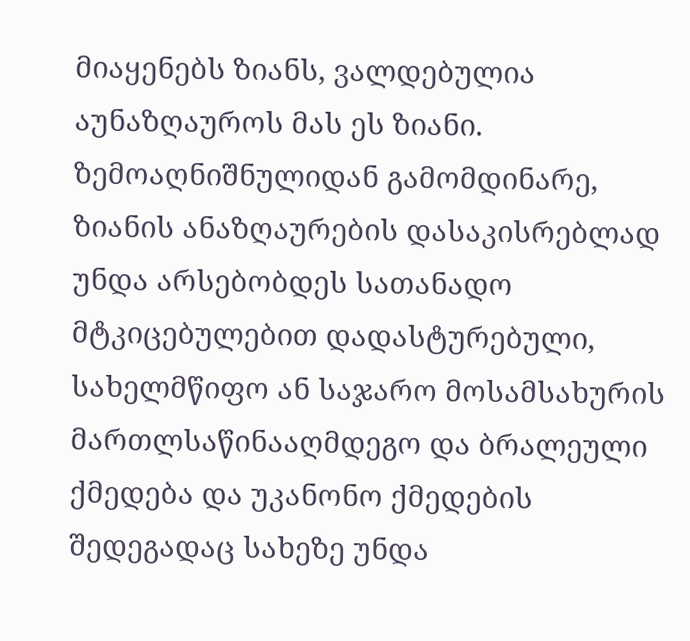მიაყენებს ზიანს, ვალდებულია აუნაზღაუროს მას ეს ზიანი. ზემოაღნიშნულიდან გამომდინარე, ზიანის ანაზღაურების დასაკისრებლად უნდა არსებობდეს სათანადო მტკიცებულებით დადასტურებული, სახელმწიფო ან საჯარო მოსამსახურის მართლსაწინააღმდეგო და ბრალეული ქმედება და უკანონო ქმედების შედეგადაც სახეზე უნდა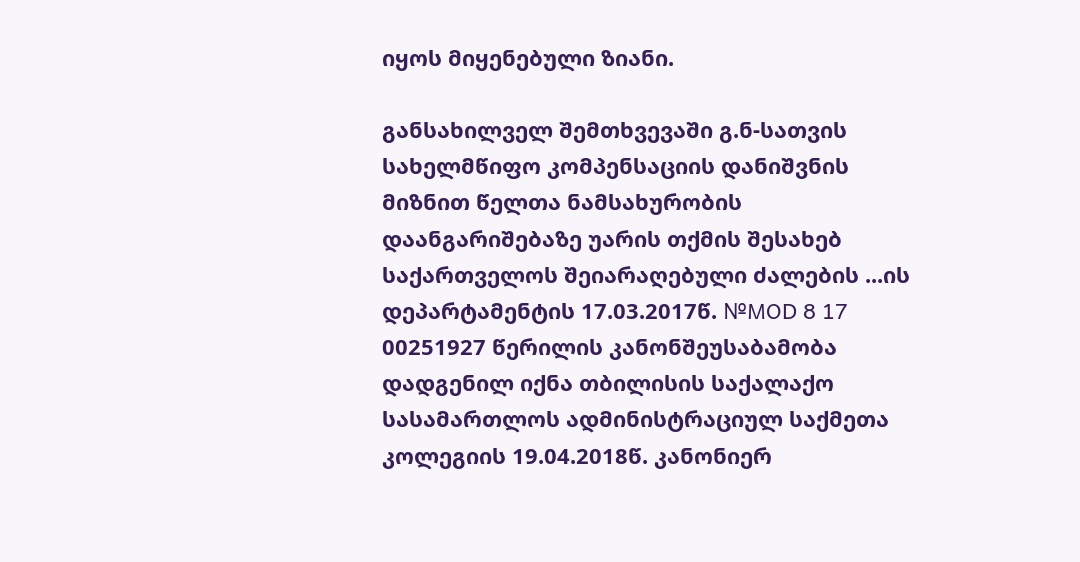იყოს მიყენებული ზიანი.

განსახილველ შემთხვევაში გ.ნ-სათვის სახელმწიფო კომპენსაციის დანიშვნის მიზნით წელთა ნამსახურობის დაანგარიშებაზე უარის თქმის შესახებ საქართველოს შეიარაღებული ძალების ...ის დეპარტამენტის 17.03.2017წ. №MOD 8 17 00251927 წერილის კანონშეუსაბამობა დადგენილ იქნა თბილისის საქალაქო სასამართლოს ადმინისტრაციულ საქმეთა კოლეგიის 19.04.2018წ. კანონიერ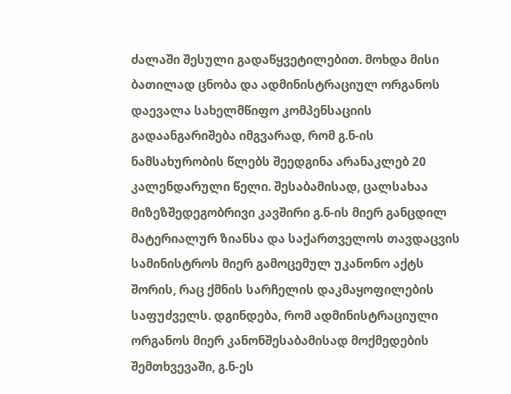ძალაში შესული გადაწყვეტილებით. მოხდა მისი ბათილად ცნობა და ადმინისტრაციულ ორგანოს დაევალა სახელმწიფო კომპენსაციის გადაანგარიშება იმგვარად, რომ გ.ნ-ის ნამსახურობის წლებს შეედგინა არანაკლებ 20 კალენდარული წელი. შესაბამისად, ცალსახაა მიზეზშედეგობრივი კავშირი გ.ნ-ის მიერ განცდილ მატერიალურ ზიანსა და საქართველოს თავდაცვის სამინისტროს მიერ გამოცემულ უკანონო აქტს შორის, რაც ქმნის სარჩელის დაკმაყოფილების საფუძველს. დგინდება, რომ ადმინისტრაციული ორგანოს მიერ კანონშესაბამისად მოქმედების შემთხვევაში, გ.ნ-ეს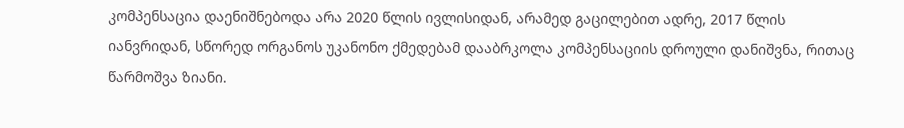კომპენსაცია დაენიშნებოდა არა 2020 წლის ივლისიდან, არამედ გაცილებით ადრე, 2017 წლის იანვრიდან, სწორედ ორგანოს უკანონო ქმედებამ დააბრკოლა კომპენსაციის დროული დანიშვნა, რითაც წარმოშვა ზიანი.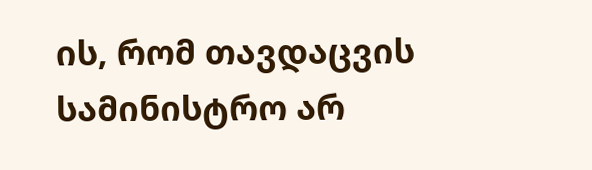ის, რომ თავდაცვის სამინისტრო არ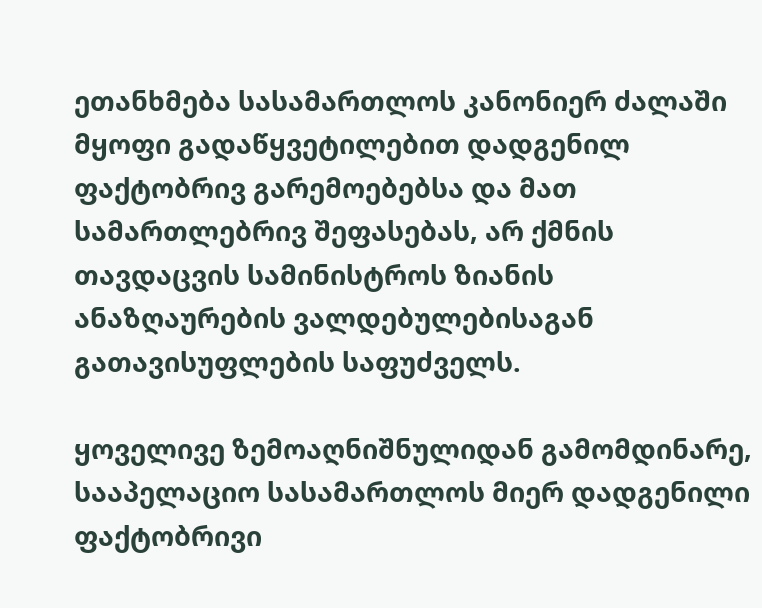ეთანხმება სასამართლოს კანონიერ ძალაში მყოფი გადაწყვეტილებით დადგენილ ფაქტობრივ გარემოებებსა და მათ სამართლებრივ შეფასებას, არ ქმნის თავდაცვის სამინისტროს ზიანის ანაზღაურების ვალდებულებისაგან გათავისუფლების საფუძველს.

ყოველივე ზემოაღნიშნულიდან გამომდინარე, სააპელაციო სასამართლოს მიერ დადგენილი ფაქტობრივი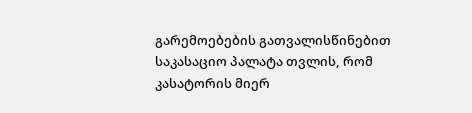გარემოებების გათვალისწინებით საკასაციო პალატა თვლის, რომ კასატორის მიერ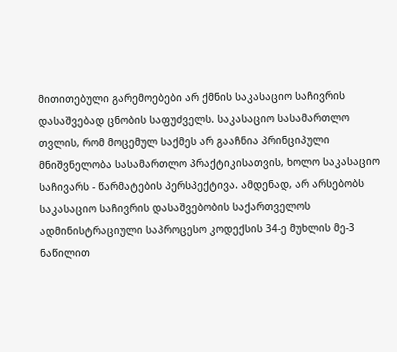მითითებული გარემოებები არ ქმნის საკასაციო საჩივრის დასაშვებად ცნობის საფუძველს. საკასაციო სასამართლო თვლის, რომ მოცემულ საქმეს არ გააჩნია პრინციპული მნიშვნელობა სასამართლო პრაქტიკისათვის, ხოლო საკასაციო საჩივარს - წარმატების პერსპექტივა. ამდენად, არ არსებობს საკასაციო საჩივრის დასაშვებობის საქართველოს ადმინისტრაციული საპროცესო კოდექსის 34-ე მუხლის მე-3 ნაწილით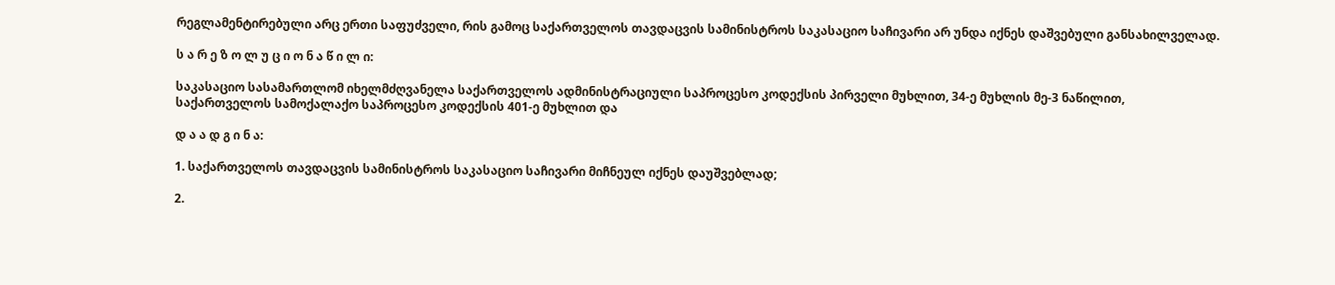რეგლამენტირებული არც ერთი საფუძველი, რის გამოც საქართველოს თავდაცვის სამინისტროს საკასაციო საჩივარი არ უნდა იქნეს დაშვებული განსახილველად.

ს ა რ ე ზ ო ლ უ ც ი ო ნ ა წ ი ლ ი:

საკასაციო სასამართლომ იხელმძღვანელა საქართველოს ადმინისტრაციული საპროცესო კოდექსის პირველი მუხლით, 34-ე მუხლის მე-3 ნაწილით, საქართველოს სამოქალაქო საპროცესო კოდექსის 401-ე მუხლით და

დ ა ა დ გ ი ნ ა:

1. საქართველოს თავდაცვის სამინისტროს საკასაციო საჩივარი მიჩნეულ იქნეს დაუშვებლად;

2.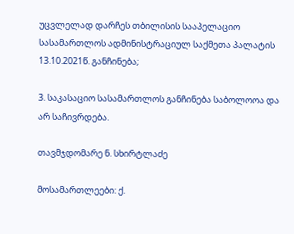უცვლელად დარჩეს თბილისის სააპელაციო სასამართლოს ადმინისტრაციულ საქმეთა პალატის 13.10.2021წ. განჩინება;

3. საკასაციო სასამართლოს განჩინება საბოლოოა და არ საჩივრდება.

თავმჯდომარე ნ. სხირტლაძე

მოსამართლეები: ქ.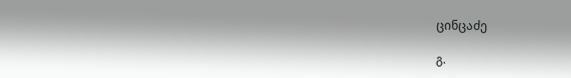ცინცაძე

გ.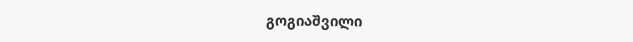გოგიაშვილი